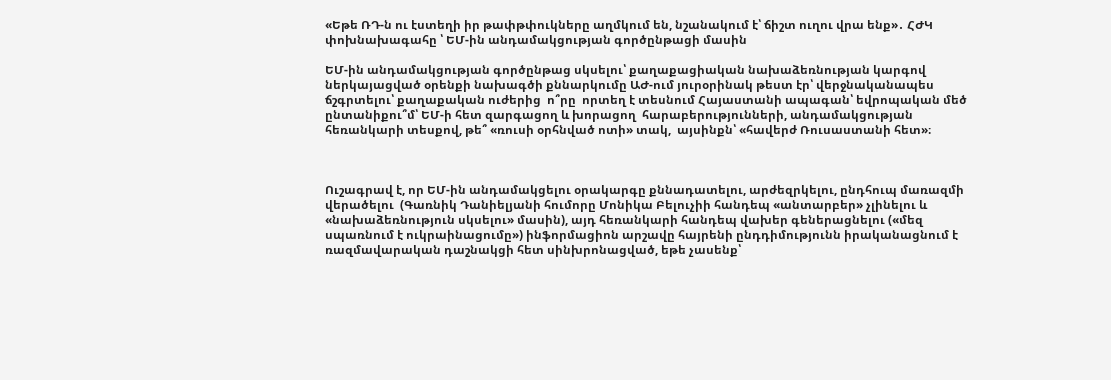«Եթե ՌԴ-ն ու էստեղի իր թափթփուկները աղմկում են, նշանակում է՝ ճիշտ ուղու վրա ենք»․ ՀԺԿ փոխնախագահը ՝ ԵՄ-ին անդամակցության գործընթացի մասին

ԵՄ-ին անդամակցության գործընթաց սկսելու՝ քաղաքացիական նախաձեռնության կարգով ներկայացված օրենքի նախագծի քննարկումը ԱԺ-ում յուրօրինակ թեստ էր՝ վերջնականապես ճշգրտելու՝ քաղաքական ուժերից  ո՞րը  որտեղ է տեսնում Հայաստանի ապագան՝ եվրոպական մեծ ընտանիքու՞մ՝ ԵՄ-ի հետ զարգացող և խորացող  հարաբերությունների, անդամակցության հեռանկարի տեսքով, թե՞ «ռուսի օրհնված ոտի» տակ,  այսինքն՝ «հավերժ Ռուսաստանի հետ»։



Ուշագրավ է, որ ԵՄ-ին անդամակցելու օրակարգը քննադատելու, արժեզրկելու, ընդհուպ մառազմի վերածելու  (Գառնիկ Դանիելյանի հումորը Մոնիկա Բելուչիի հանդեպ «անտարբեր» չլինելու և «նախաձեռնություն սկսելու» մասին), այդ հեռանկարի հանդեպ վախեր գեներացնելու («մեզ սպառնում է ուկրաինացումը») ինֆորմացիոն արշավը հայրենի ընդդիմությունն իրականացնում է ռազմավարական դաշնակցի հետ սինխրոնացված, եթե չասենք՝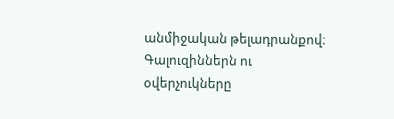անմիջական թելադրանքով։ Գալուզիններն ու օվերչուկները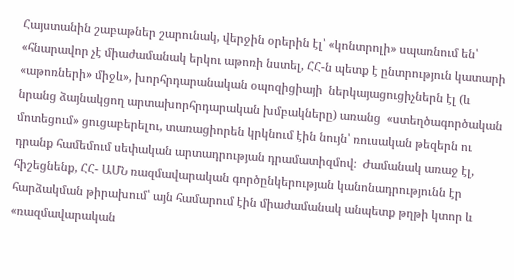Հայստանին շաբաթներ շարունակ, վերջին օրերին էլ՝ «կոնտրոլի» սպառնում են՝ «հնարավոր չէ միաժամանակ երկու աթոռի նստել, ՀՀ-ն պետք է ընտրություն կատարի «աթոռների» միջև», խորհրդարանական օպոզիցիայի  ներկայացուցիչներն էլ (և նրանց ձայնակցող արտախորհրդարական խմբակները) առանց  «ստեղծագործական մոտեցում» ցուցաբերելու, տառացիորեն կրկնում էին նույն՝ ռուսական թեզերն ու դրանք համեմում սեփական արտադրության դրամատիզմով։  Ժամանակ առաջ էլ, հիշեցնենք, ՀՀ- ԱՄՆ ռազմավարական գործընկերության կանոնադրությունն էր հարձակման թիրախում՝ այն համարում էին միաժամանակ անպետք թղթի կտոր և «ռազմավարական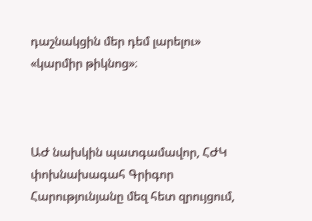դաշնակցին մեր դեմ լարելու»  «կարմիր թիկնոց»։



ԱԺ նախկին պատգամավոր, ՀԺԿ փոխնախագահ Գրիգոր Հարությունյանը մեզ հետ զրույցում,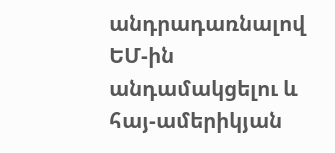անդրադառնալով ԵՄ-ին անդամակցելու և հայ-ամերիկյան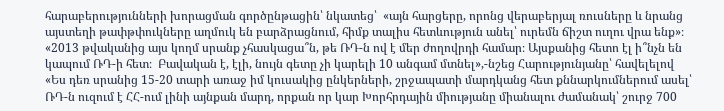հարաբերությունների խորացման գործընթացին՝ նկատեց՝  «այն հարցերը, որոնց վերաբերյալ ռուսները և նրանց այստեղի թափթփուկները աղմուկ են բարձրացնում, հիմք տալիս հետևություն անել՝ ուրեմն ճիշտ ուղու վրա ենք»։  «2013 թվականից այս կողմ սրանք չհասկացա՞ն, թե ՌԴ-ն ով է մեր ժողովրդի համար։ Այսքանից հետո էլ ի՞նչն են  կապում ՌԴ-ի հետ։  Բավական է, էլի, նույն գետը չի կարելի 10 անգամ մտնել»,-նշեց Հարությունյանը՝ հավելելով «Ես դեռ սրանից 15-20 տարի առաջ իմ կուսակից ընկերների, շրջապատի մարդկանց հետ քննարկումներում ասել՝ ՌԴ-ն ուզում է ՀՀ-ում լինի այնքան մարդ, որքան որ կար Խորհրդային միությանը միանալու ժամանակ՝ շուրջ 700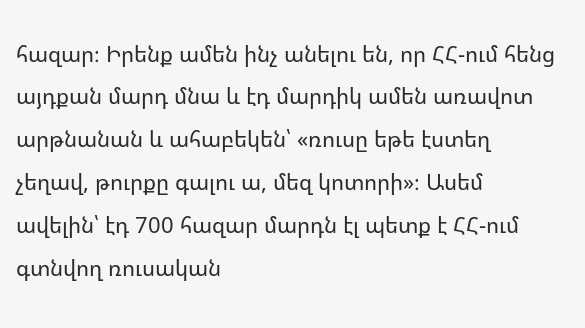հազար։ Իրենք ամեն ինչ անելու են, որ ՀՀ-ում հենց այդքան մարդ մնա և էդ մարդիկ ամեն առավոտ արթնանան և ահաբեկեն՝ «ռուսը եթե էստեղ չեղավ, թուրքը գալու ա, մեզ կոտորի»։ Ասեմ ավելին՝ էդ 700 հազար մարդն էլ պետք է ՀՀ-ում գտնվող ռուսական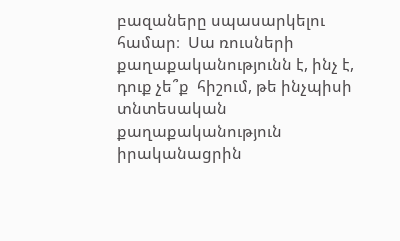բազաները սպասարկելու համար։  Սա ռուսների քաղաքականությունն է, ինչ է, դուք չե՞ք  հիշում, թե ինչպիսի տնտեսական քաղաքականություն իրականացրին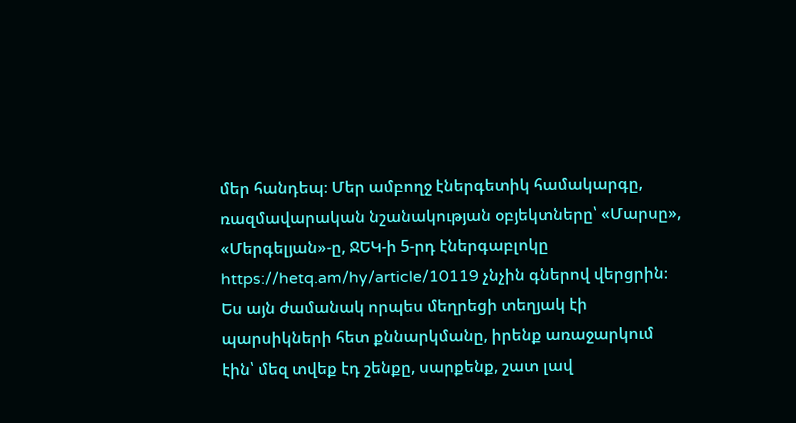մեր հանդեպ։ Մեր ամբողջ էներգետիկ համակարգը, ռազմավարական նշանակության օբյեկտները՝ «Մարսը», «Մերգելյան»-ը, ՋԵԿ-ի 5-րդ էներգաբլոկը https://hetq.am/hy/article/10119 չնչին գներով վերցրին։ Ես այն ժամանակ որպես մեղրեցի տեղյակ էի պարսիկների հետ քննարկմանը, իրենք առաջարկում էին՝ մեզ տվեք էդ շենքը, սարքենք, շատ լավ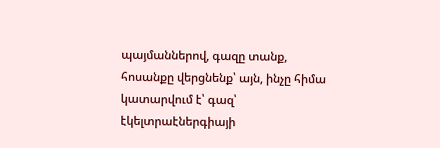պայմաններով, գազը տանք, հոսանքը վերցնենք՝ այն, ինչը հիմա կատարվում է՝ գազ՝ էկելտրաէներգիայի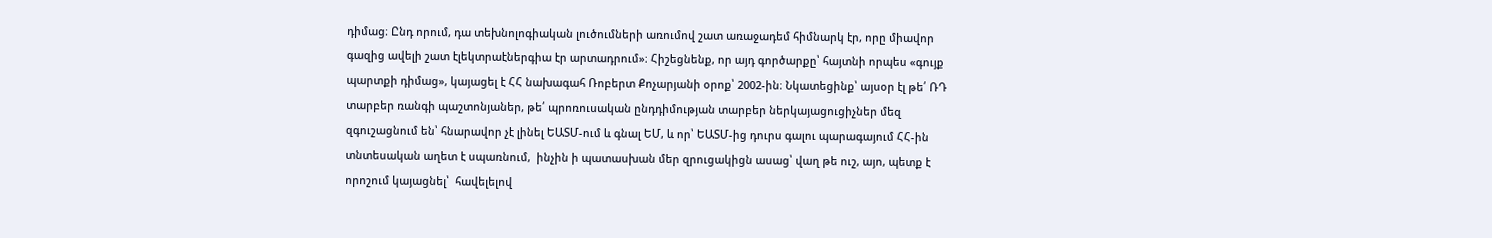դիմաց։ Ընդ որում, դա տեխնոլոգիական լուծումների առումով շատ առաջադեմ հիմնարկ էր, որը միավոր գազից ավելի շատ էլեկտրաէներգիա էր արտադրում»։ Հիշեցնենք, որ այդ գործարքը՝ հայտնի որպես «գույք պարտքի դիմաց», կայացել է ՀՀ նախագահ Ռոբերտ Քոչարյանի օրոք՝ 2002-ին։ Նկատեցինք՝ այսօր էլ թե՛ ՌԴ տարբեր ռանգի պաշտոնյաներ, թե՛ պրոռուսական ընդդիմության տարբեր ներկայացուցիչներ մեզ զգուշացնում են՝ հնարավոր չէ լինել ԵԱՏՄ-ում և գնալ ԵՄ, և որ՝ ԵԱՏՄ-ից դուրս գալու պարագայում ՀՀ-ին տնտեսական աղետ է սպառնում,  ինչին ի պատասխան մեր զրուցակիցն ասաց՝ վաղ թե ուշ, այո, պետք է որոշում կայացնել՝  հավելելով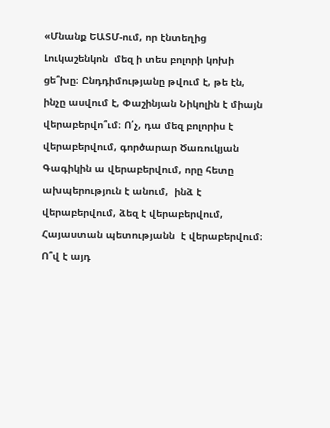«Մնանք ԵԱՏՄ-ում, որ էնտեղից Լուկաշենկոն  մեզ ի տես բոլորի կոխի ցե՞խը։ Ընդդիմությանը թվում է, թե էն, ինչը ասվում է, Փաշինյան Նիկոլին է միայն վերաբերվո՞ւմ։ Ո՛չ, դա մեզ բոլորիս է վերաբերվում, գործարար Ծառուկյան Գագիկին ա վերաբերվում, որը հետը ախպերություն է անում,  ինձ է վերաբերվում, ձեզ է վերաբերվում, Հայաստան պետությանն  է վերաբերվում։ Ո՞վ է այդ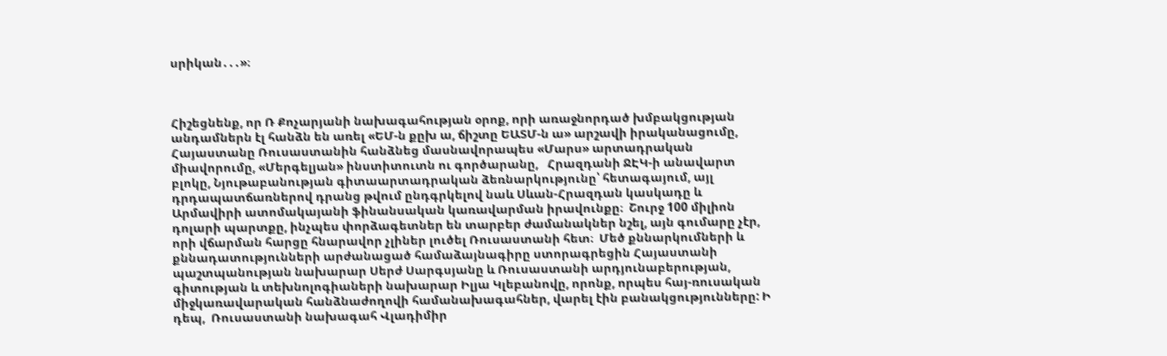սրիկան․․․»։



Հիշեցնենք, որ Ռ Քոչարյանի նախագահության օրոք, որի առաջնորդած խմբակցության անդամներն էլ հանձն են առել «ԵՄ-ն քըխ ա, ճիշտը ԵԱՏՄ-ն ա» արշավի իրականացումը,  Հայաստանը Ռուսաստանին հանձնեց մասնավորապես «Մարս» արտադրական միավորումը, «Մերգելյան» ինստիտուտն ու գործարանը,   Հրազդանի ՋԷԿ-ի անավարտ բլոկը, Նյութաբանության գիտաարտադրական ձեռնարկությունը՝ հետագայում, այլ դրդապատճառներով դրանց թվում ընդգրկելով նաև Սևան-Հրազդան կասկադը և Արմավիրի ատոմակայանի ֆինանսական կառավարման իրավունքը։  Շուրջ 100 միլիոն դոլարի պարտքը, ինչպես փորձագետներ են տարբեր ժամանակներ նշել, այն գումարը չէր, որի վճարման հարցը հնարավոր չլիներ լուծել Ռուսաստանի հետ։  Մեծ քննարկումների և քննադատությունների արժանացած համաձայնագիրը ստորագրեցին Հայաստանի պաշտպանության նախարար Սերժ Սարգսյանը և Ռուսաստանի արդյունաբերության, գիտության և տեխնոլոգիաների նախարար Իլյա Կլեբանովը, որոնք, որպես հայ-ռուսական միջկառավարական հանձնաժողովի համանախագահներ, վարել էին բանակցությունները: Ի դեպ,  Ռուսաստանի նախագահ Վլադիմիր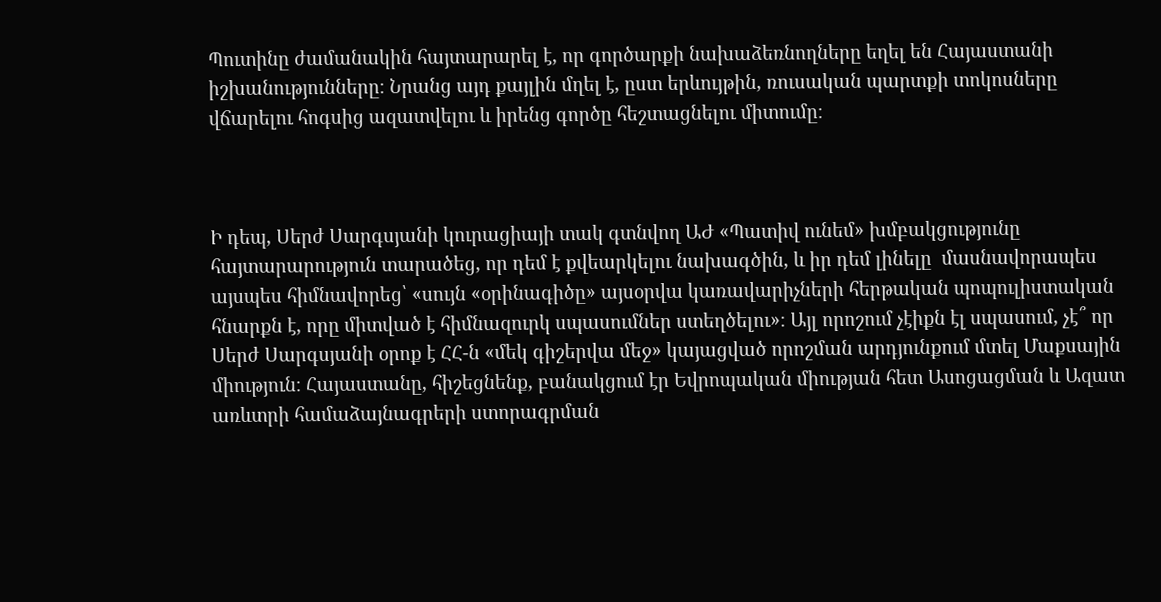Պուտինը ժամանակին հայտարարել է, որ գործարքի նախաձեռնողները եղել են Հայաստանի իշխանությունները։ Նրանց այդ քայլին մղել է, ըստ երևույթին, ռուսական պարտքի տոկոսները վճարելու հոգսից ազատվելու և իրենց գործը հեշտացնելու միտումը։



Ի դեպ, Սերժ Սարգսյանի կուրացիայի տակ գտնվող ԱԺ «Պատիվ ունեմ» խմբակցությունը հայտարարություն տարածեց, որ դեմ է քվեարկելու նախագծին, և իր դեմ լինելը  մասնավորապես այսպես հիմնավորեց՝ «սույն «օրինագիծը» այսօրվա կառավարիչների հերթական պոպուլիստական հնարքն է, որը միտված է հիմնազուրկ սպասումներ ստեղծելու»։ Այլ որոշում չէիքն էլ սպասում, չէ՞ որ Սերժ Սարգսյանի օրոք է ՀՀ-ն «մեկ գիշերվա մեջ» կայացված որոշման արդյունքում մտել Մաքսային միություն։ Հայաստանը, հիշեցնենք, բանակցում էր Եվրոպական միության հետ Ասոցացման և Ազատ առևտրի համաձայնագրերի ստորագրման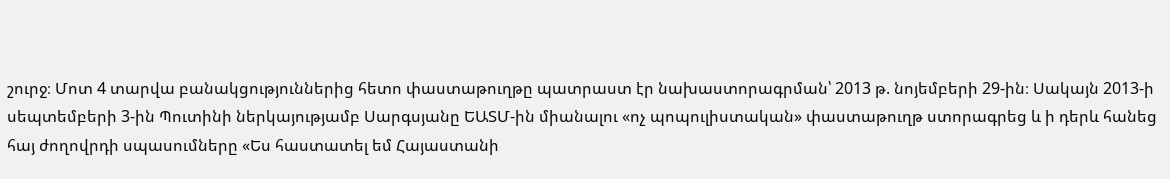շուրջ։ Մոտ 4 տարվա բանակցություններից հետո փաստաթուղթը պատրաստ էր նախաստորագրման՝ 2013 թ. նոյեմբերի 29-ին։ Սակայն 2013-ի սեպտեմբերի 3-ին Պուտինի ներկայությամբ Սարգսյանը ԵԱՏՄ-ին միանալու «ոչ պոպուլիստական» փաստաթուղթ ստորագրեց և ի դերև հանեց հայ ժողովրդի սպասումները «Ես հաստատել եմ Հայաստանի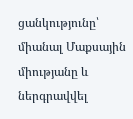ցանկությունը՝ միանալ Մաքսային միությանը և ներգրավվել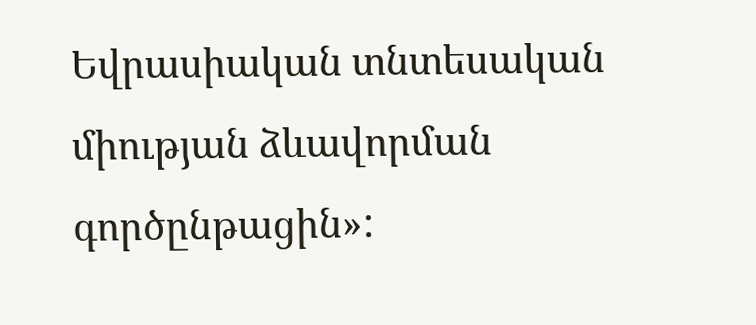Եվրասիական տնտեսական միության ձևավորման գործընթացին»: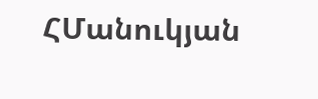ՀՄանուկյան